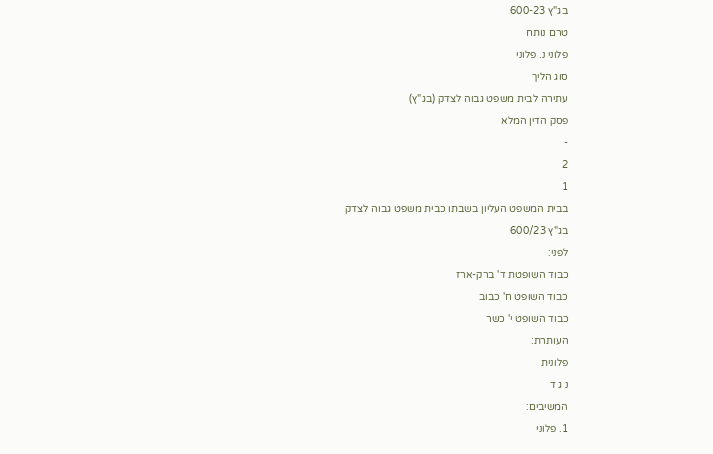בג"ץ 600-23
טרם נותח
פלוני נ. פלוני
סוג הליך
עתירה לבית משפט גבוה לצדק (בג"ץ)
פסק הדין המלא
-
2
1
בבית המשפט העליון בשבתו כבית משפט גבוה לצדק
בג"ץ 600/23
לפני:
כבוד השופטת ד' ברק-ארז
כבוד השופט ח' כבוב
כבוד השופט י' כשר
העותרת:
פלונית
נ ג ד
המשיבים:
1. פלוני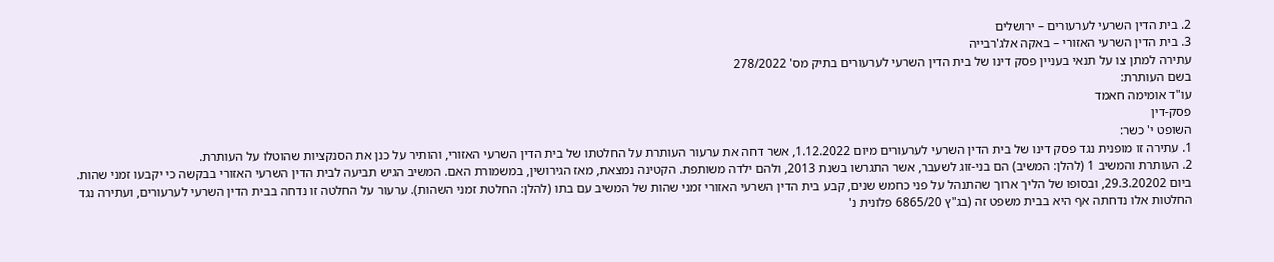2. בית הדין השרעי לערעורים – ירושלים
3. בית הדין השרעי האזורי – באקה אלג'רבייה
עתירה למתן צו על תנאי בעניין פסק דינו של בית הדין השרעי לערעורים בתיק מס' 278/2022
בשם העותרת:
עו"ד אומימה חאמד
פסק-דין
השופט י' כשר:
1. עתירה זו מופנית נגד פסק דינו של בית הדין השרעי לערעורים מיום 1.12.2022, אשר דחה את ערעור העותרת על החלטתו של בית הדין השרעי האזורי, והותיר על כנן את הסנקציות שהוטלו על העותרת.
2. העותרת והמשיב 1 (להלן: המשיב) הם בני-זוג לשעבר, אשר התגרשו בשנת 2013, ולהם ילדה משותפת. הקטינה נמצאת, מאז הגירושין, במשמורת האם. המשיב הגיש תביעה לבית הדין השרעי האזורי בבקשה כי יקבעו זמני שהות. ביום 29.3.20202, ובסופו של הליך ארוך שהתנהל על פני כחמש שנים, קבע בית הדין השרעי האזורי זמני שהות של המשיב עם בתו (להלן: החלטת זמני השהות). ערעור על החלטה זו נדחה בבית הדין השרעי לערעורים, ועתירה נגד החלטות אלו נדחתה אף היא בבית משפט זה (בג"ץ 6865/20 פלונית נ'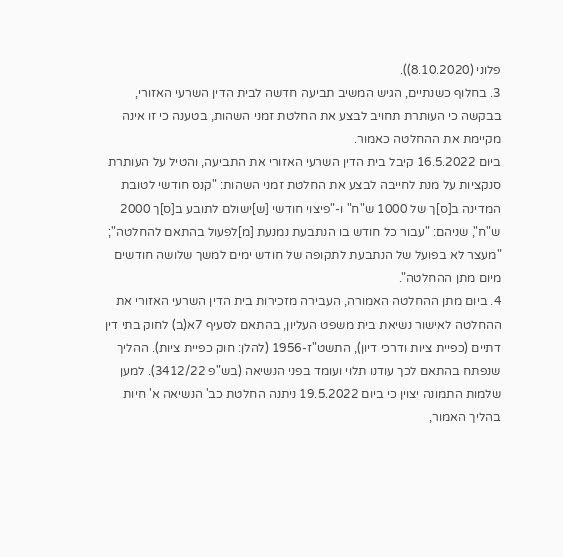פלוני (8.10.2020)).
3. בחלוף כשנתיים, הגיש המשיב תביעה חדשה לבית הדין השרעי האזורי, בבקשה כי העותרת תחויב לבצע את החלטת זמני השהות, בטענה כי זו אינה מקיימת את ההחלטה כאמור.
ביום 16.5.2022 קיבל בית הדין השרעי האזורי את התביעה, והטיל על העותרת סנקציות על מנת לחייבה לבצע את החלטת זמני השהות: "קנס חודשי לטובת המדינה ב[ס]ך של 1000 ש"ח" ו-"פיצוי חודשי [ש]ישולם לתובע ב[ס]ך 2000 ש"ח", שניהם: "עבור כל חודש בו הנתבעת נמנעת [מ]לפעול בהתאם להחלטה"; "מעצר לא בפועל של הנתבעת לתקופה של חודש ימים למשך שלושה חודשים מיום מתן ההחלטה".
4. ביום מתן ההחלטה האמורה, העבירה מזכירות בית הדין השרעי האזורי את ההחלטה לאישור נשיאת בית משפט העליון, בהתאם לסעיף 7א(ב) לחוק בתי דין דתיים (כפיית ציות ודרכי דיון), התשט"ז-1956 (להלן: חוק כפיית ציות). ההליך שנפתח בהתאם לכך עודנו תלוי ועומד בפני הנשיאה (בש"פ 3412/22). למען שלמות התמונה יצוין כי ביום 19.5.2022 ניתנה החלטת כב' הנשיאה א' חיות בהליך האמור,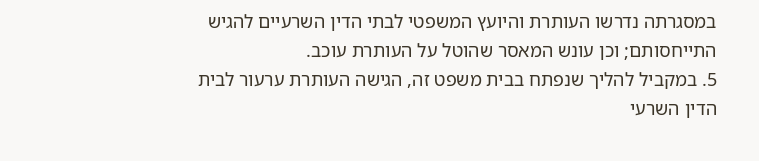במסגרתה נדרשו העותרת והיועץ המשפטי לבתי הדין השרעיים להגיש התייחסותם; וכן עונש המאסר שהוטל על העותרת עוכב.
5. במקביל להליך שנפתח בבית משפט זה, הגישה העותרת ערעור לבית הדין השרעי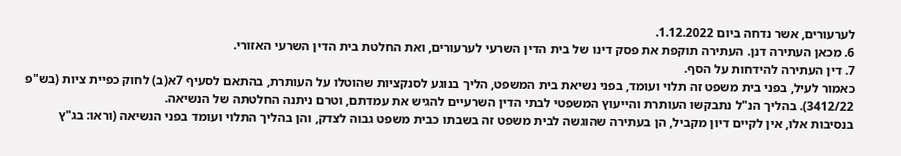לערעורים, אשר נדחה ביום 1.12.2022.
6. מכאן העתירה דנן. העתירה תוקפת את פסק דינו של בית הדין השרעי לערעורים, ואת החלטת בית הדין השרעי האזורי.
7. דין העתירה להידחות על הסף.
כאמור לעיל, בפני בית משפט זה תלוי ועומד, בפני נשיאת בית המשפט, הליך בנוגע לסנקציות שהוטלו על העותרת, בהתאם לסעיף 7א(ב) לחוק כפיית ציות (בש"פ 3412/22). בהליך הנ"ל נתבקשו העותרת והייעוץ המשפטי לבתי הדין השרעיים להגיש את עמדתם, וטרם ניתנה החלטתה של הנשיאה.
בנסיבות אלו, אין לקיים דיון מקביל, הן בעתירה שהוגשה לבית משפט זה בשבתו כבית משפט גבוה לצדק, והן בהליך התלוי ועומד בפני הנשיאה (וראו: בג"ץ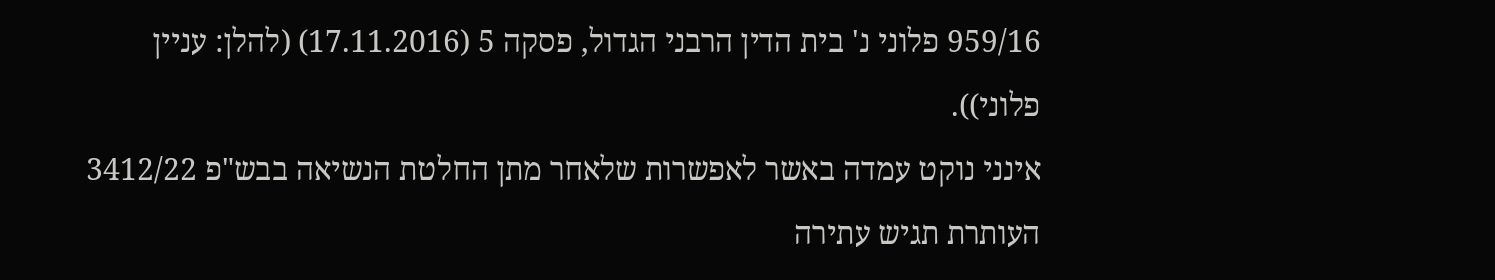959/16 פלוני נ' בית הדין הרבני הגדול, פסקה 5 (17.11.2016) (להלן: עניין פלוני)).
אינני נוקט עמדה באשר לאפשרות שלאחר מתן החלטת הנשיאה בבש"פ 3412/22 העותרת תגיש עתירה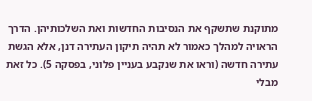מתוקנת שתשקף את הנסיבות החדשות ואת השלכותיהן. הדרך הראויה למהלך כאמור לא תהיה תיקון העתירה דנן, אלא הגשת עתירה חדשה (וראו את שנקבע בעניין פלוני, בפסקה 5). כל זאת מבלי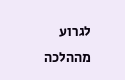לגרוע מההלכה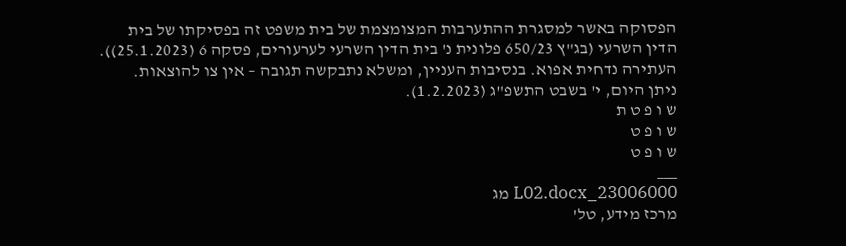הפסוקה באשר למסגרת ההתערבות המצומצמת של בית משפט זה בפסיקתו של בית הדין השרעי (בג"ץ 650/23 פלונית נ' בית הדין השרעי לערעורים, פסקה 6 (25.1.2023)).
העתירה נדחית אפוא. בנסיבות העניין, ומשלא נתבקשה תגובה – אין צו להוצאות.
ניתן היום, י' בשבט התשפ"ג (1.2.2023).
ש ו פ ט ת
ש ו פ ט
ש ו פ ט
___
23006000_L02.docx מג
מרכז מידע, טל'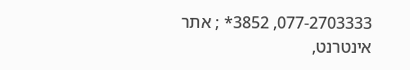077-2703333, 3852* ; אתר אינטרנט,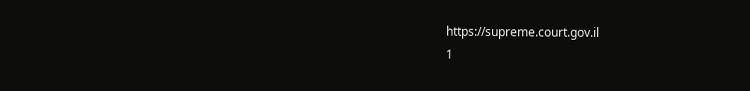https://supreme.court.gov.il
1